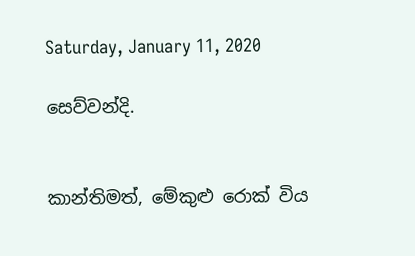Saturday, January 11, 2020

සෙව්වන්දි.


කාන්තිමත්, මේකුළු රොක් විය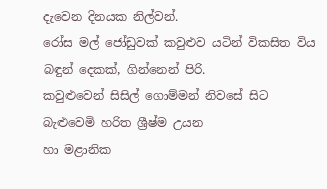දැවෙන දිනයක නිල්වන්.
රෝස මල් ජෝඩුවක් කවුළුව යටින් විකසිත විය
බඳුන් දෙකක්, ගින්නෙන් පිරි.
කවුළුවෙන් සිසිල් ගොම්මන් නිවසේ සිට
බැළු‍‍‍වෙමි හරිත ශ්‍රීෂ්ම උයන
හා මළානික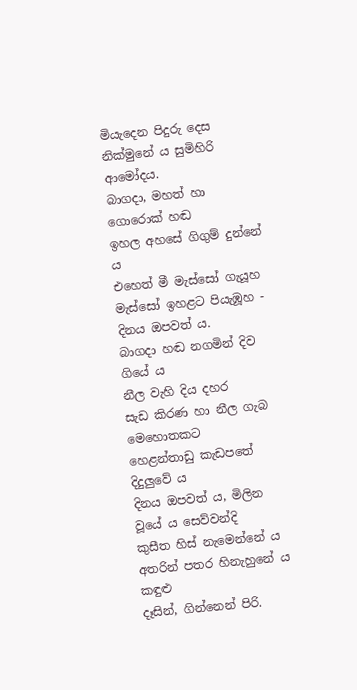මියැදෙන පිදුරු ‍දෙස
නික්මුනේ ය සුමිහිරි ආමෝදය.
බාගදා, මහත් හා ගොරොක් හඬ
ඉහල අහසේ ගිගුම් දුන්නේ ය
එහෙත් මී මැස්සෝ ගැයූහ
මැස්සෝ ඉහළට පියැඹූහ - දිනය ඔපවත් ය.
බාගදා හඬ නගමින් දිව ගියේ ය
නීල වැහි දිය දහර
සැඩ කිරණ හා නීල ගැබ මෙහොතකට
හෙළන්තාඩු කැඩපතේ දිදුලුවේ ය
දිනය ඔපවත් ය, මිලින වූයේ ය සෙව්වන්දි
කුසීත හිස් නැමෙන්නේ ය
අතරින් පතර හිනැහුනේ ය කඳුළු
දෑසින්, ගින්නෙන් පිරි.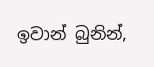ඉවාන් බුනින්,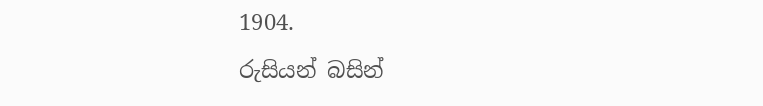1904.
රුසියන් බසින්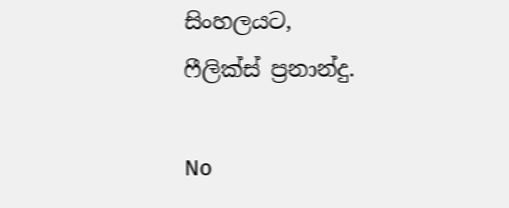සිංහලයට,
ෆීලික්ස් ප්‍රනාන්දු.

No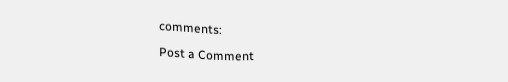comments:

Post a Comment